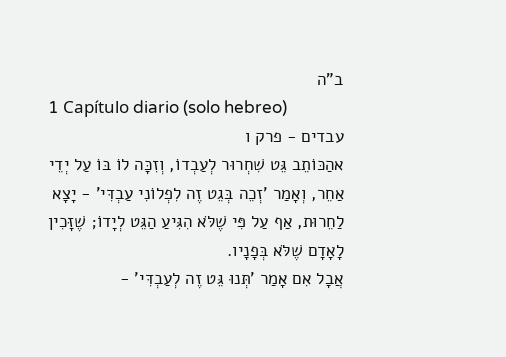ב"ה
1 Capítulo diario (solo hebreo)
עבדים - פרק ו
אהַכּוֹתֵב גֵּט שִׁחְרוּר לְעַבְדוֹ, וְזִכָּה לוֹ בּוֹ עַל יְדֵי אַחֵר, וְאָמַר 'זְכֵה בְּגֵט זֶה לִפְלוֹנִי עַבְדִּי' - יָצָא לַחֵרוּת, אַף עַל פִּי שֶׁלֹּא הִגִּיעַ הַגֵּט לְיָדוֹ; שֶׁזָּכִין לָאָדָם שֶׁלֹּא בְּפָנָיו.
אֲבָל אִם אָמַר 'תְּנוּ גֵּט זֶה לְעַבְדִּי' -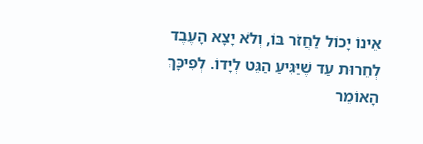אֵינוֹ יָכוֹל לַחֲזֹר בּוֹ, וְלֹא יָצָא הָעֶבֶד לְחֵרוּת עַד שֶׁיַּגִּיעַ הַגֵּט לְיָדוֹ. לְפִיכָּךְ הָאוֹמֵר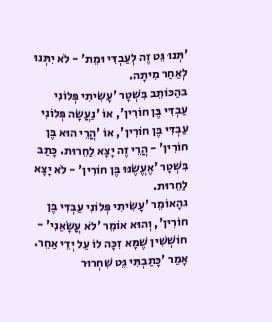'תְּנוּ גֵּט זֶה לְעַבְדִּי וּמֵת' - לֹא יִתְּנוּ לְאַחַר מִיתָה.
בהַכּוֹתֵב בִּשְׁטָר 'עָשִׂיתִי פְּלוֹנִי עַבְדִּי בֶּן חוֹרִין', אוֹ 'נַעֲשָׂה פְּלוֹנִי עַבְדִּי בֶּן חוֹרִין', אוֹ 'הֲרֵי הוּא בֶּן חוֹרִין' - הֲרֵי זֶה יָצָא לַחֵרוּת. כָּתַב בִּשְׁטָר 'אֶעֱשֶׂנּוּ בֶּן חוֹרִין' - לֹא יָצָא לַחֵרוּת.
גהָאוֹמֵר 'עָשִׂיתִי פְּלוֹנִי עַבְדִּי בֶּן חוֹרִין', וְהוּא אוֹמֵר 'לֹא עֲשָׂאַנִי' - חוֹשְׁשִׁין שֶׁמָּא זִכָּה לוֹ עַל יְדֵי אַחֵר. אָמַר 'כָּתַבְתִּי גֵּט שִׁחְרוּר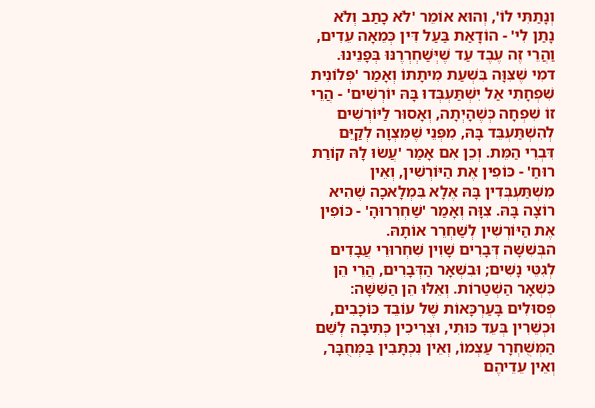וְנָתַתִּי לוֹ', וְהוּא אוֹמֵר 'לֹא כָתַב וְלֹא נָתַן לִי' - הוֹדָאַת בַּעַל דִּין כְּמֵאָה עֵדִים, וַהֲרֵי זֶה עֶבֶד עַד שֶׁיְּשַׁחְרְרֶנּוּ בְּפָנֵינוּ.
דמִי שֶׁצִּוָּה בִּשְׁעַת מִיתָתוֹ וְאָמַר 'פְּלוֹנִית שִׁפְחָתִי אַל יִשְׁתַּעְבְּדוּ בָּהּ יוֹרְשִׁים' - הֲרֵי זוֹ שִׁפְחָה כְּשֶׁהָיְתָה, וְאָסוּר לַיּוֹרְשִׁים לְהִשְׁתַּעְבֵּד בָּהּ, מִפְּנֵי שֶׁמִּצְוָה לְקַיֵּם דִּבְרֵי הַמֵּת. וְכֵן אִם אָמַר 'עֲשׂוּ לָהּ קוֹרַת רוּחַ' - כּוֹפִין אֶת הַיּוֹרְשִׁין, וְאֵין מִשְׁתַּעְבְּדִין בָּהּ אֶלָא בִּמְלָאכָה שֶׁהִיא רוֹצָה בָּהּ. צִוָּה וְאָמַר 'שַׁחְרְרוּהָ' - כּוֹפִין אֶת הַיּוֹרְשִׁין לְשַׁחְרֵר אוֹתָהּ.
הבְּשִׁשָּׁה דְּבָרִים שָׁוִין שִׁחְרוּרֵי עֲבָדִים לְגִטֵּי נָשִׁים; וּבִשְׁאָר הַדְּבָרִים, הֲרֵי הֵן כִּשְׁאָר הַשְׁטַרוֹת. וְאֵלּוּ הֵן הַשִּׁשָּׁה: פְּסוּלִים בָּעַרְכָּאוֹת שֶׁל עוֹבֵד כּוֹכָבִים, וּכְשֵׁרִין בְּעֵד כּוּתִי, וּצְרִיכִין כְּתִיבָה לְשֵׁם הַמְּשֻׁחְרָר עַצְמוֹ, וְאֵין נִכְתָּבִין בַּמְּחֻבָּר, וְאֵין עֵדֵיהֶם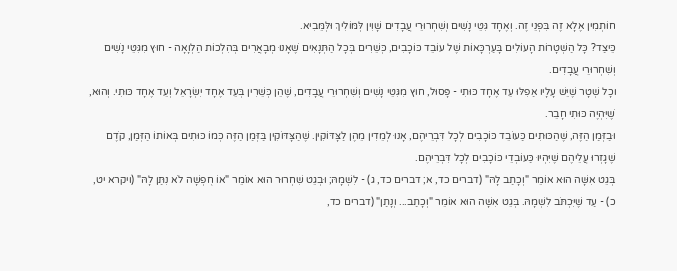חוֹתְמִין אֶלָא זֶה בִּפְנֵי זֶה. וְאֶחָד גִּטֵּי נָשִׁים וְשִׁחְרוּרֵי עֲבָדִים שָׁוִין לְּמּוֹלִיךְ וּלְּמֵּבִיא.
כֵּיצַד? כָּל הַשְׁטָרוֹת הָעוֹלִים בָּעַרְכָּאוֹת שֶׁל עוֹבֵד כּוֹכָבִים, כְּשֵׁרִים בְּכָל הַתְּנָאִים שֶׁאָנוּ מְבָאֲרִים בְּהִלְכוֹת הַלְוָאָה - חוּץ מִגִּטֵּי נָשִׁים וְשִׁחְרוּרֵי עֲבָדִים.
וכָל שְׁטָר שֶׁיֵּשׁ עָלָיו אַפִלּוּ עֵד אֶחָד כּוּתִי - פָּסוּל, חוּץ מִגִּטֵּי נָשִׁים וְשִׁחְרוּרֵי עֲבָדִים, שֶׁהֵן כְּשֵׁרִין בְּעֵד אֶחָד יִשְׂרָאֵל וְעֵד אֶחָד כּוּתִי. וְהוּא, שֶׁיִּהְיֶה כּוּתִי חָבֵר.
וּבַזְּמַן הַזֶּה, שֶׁהַכּוּתִים כַּעוֹבֵד כּוֹכָבִים לְכָל דִּבְרֵיהֶם, אָנוּ לְמֵדִין מֵהֶן לַצָּדּוֹקִין. שֶׁהַצָּדּוֹקִין בַּזְּמַן הַזֶּה כְּמוֹ כּוּתִים בְּאוֹתוֹ הַזְּמַן, קֹדֶם שֶׁגָזְרוּ עֲלֵיהֶם שֶׁיִּהְיוּ כַּעוֹבְדֵי כּוֹכָבִים לְכָל דִּבְרֵיהֶם.
בְּגֵט אִשָּׁה הוּא אוֹמֵר "וְכָתַב לָהּ" (דברים כד, א; דברים כד, ג) - לִשְׁמָהּ; וּבְגֵט שִׁחְרוּר הוּא אוֹמֵר "אוֹ חֻפְשָׁה לֹא נִתַּן לָהּ" (ויקרא יט, כ) - עַד שֶׁיִּכְתֹּב לִשְׁמָהּ. בְּגֵט אִשָּׁה הוּא אוֹמֵר "וְכָתַב... וְנָתַן" (דברים כד,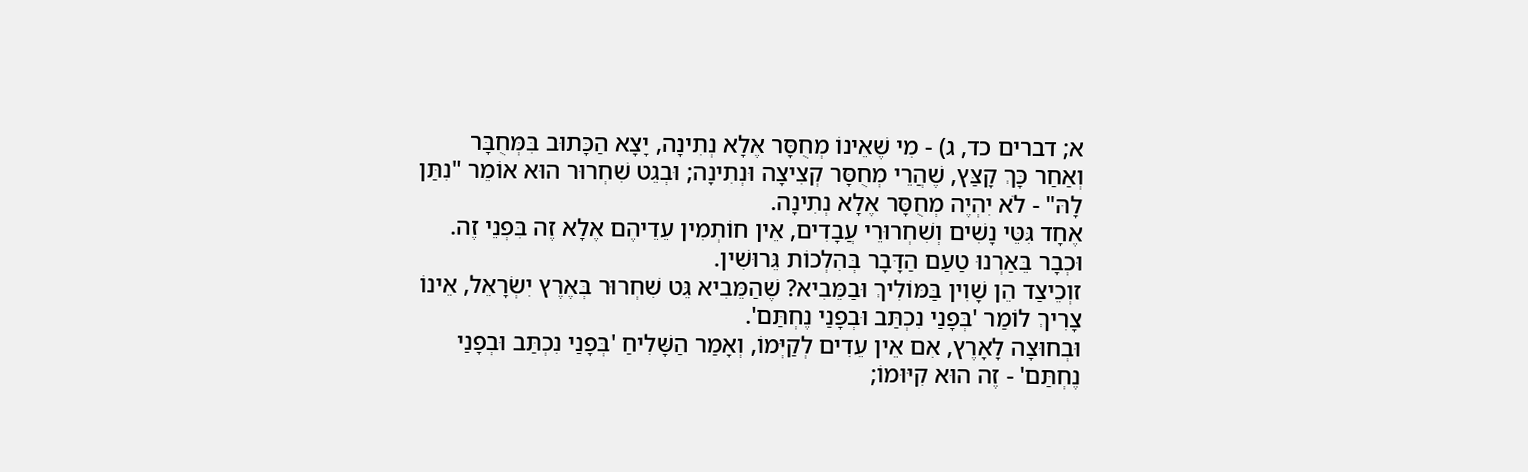א; דברים כד, ג) - מִי שֶׁאֵינוֹ מְחֻסָּר אֶלָא נְתִינָה, יָצָא הַכָּתוּב בִּמְּחֻבָּר וְאַחַר כָּךְ קָצַּץ, שֶׁהֲרֵי מְחֻסָּר קְצִיצָה וּנְתִינָה; וּבְגֵט שִׁחְרוּר הוּא אוֹמֵר "נִתַּן לָהּ" - לֹא יִהְיֶה מְחֻסָּר אֶלָא נְתִינָה.
אֶחָד גִּטֵּי נָשִׁים וְשִׁחְרוּרֵי עֲבָדִים, אֵין חוֹתְמִין עֵדֵיהֶם אֶלָא זֶה בִּפְנֵי זֶה. וּכְבָר בֵּאַרְנוּ טַעַם הַדָּבָר בְּהִלְכוֹת גֵּרוּשִׁין.
זוְכֵיצַד הֵן שָׁוִין בַּמּוֹלִיךְ וּבַמֵּבִיא? שֶׁהַמֵּבִיא גֵּט שִׁחְרוּר בְּאֶרֶץ יִשְׂרָאֵל, אֵינוֹ צָרִיךְ לוֹמַר 'בְּפָנַי נִכְתַּב וּבְפָנַי נֶחְתַּם'.
וּבְחוּצָה לָאָרֶץ, אִם אֵין עֵדִים לְקַיְּמוֹ, וְאָמַר הַשָּׁלִיחַ 'בְּפָנַי נִכְתַּב וּבְפָנַי נֶחְתַּם' - זֶה הוּא קִיּוּמוֹ;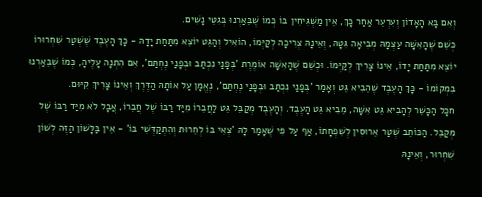וְאִם בָּא הָאָדוֹן וְעִרְעֵר אַחַר כָּךְ, אֵין מַשְׁגִּיחִין בּוֹ כְּמוֹ שֶׁבֵּאַרְנוּ בְּגִטֵּי נָשִׁים.
כְּשֵׁם שֶׁהָאִשָּׁה עַצְמָהּ מְבִיאָה גִּטָּהּ, וְאֵינָהּ צְרִיכָה לְקַיְּמוֹ, הוֹאִיל וְהַגֵּט יוֹצֵא מִתַּחַת יָדָהּ - כָּךְ הָעֶבֶד שֶׁשְׁטַר שִׁחְרוּרוֹ יוֹצֵא מִתַּחַת יָדוֹ, אֵינוֹ צָרִיךְ לְקַיְּמוֹ. וּכְשֵׁם שֶׁהָאִשָּׁה אוֹמֶרֶת 'בְּפָנַי נִכְתַּב וּבְפָנַי נֶחְתַּם', אִם הִתְנָה עָלֶיהָ, כְּמוֹ שֶׁבֵּאַרְנוּ בִּמְקוֹמוֹ - כָּךְ הָעֶבֶד שֶׁהֵבִיא גֵּט וְאָמַר 'בְּפָנַי נִכְתַּב וּבְפָנַי נֶחְתַּם', נֶאֱמָן עַל אוֹתָהּ הַדֶּרֶךְ וְאֵינוֹ צָרִיךְ קִיּוּם.
חכָּל הַכָּשֵׁר לְהָבִיא גֵּט אִשָּׁה, מֵבִיא גֵּט הָעֶבֶד. וְהָעֶבֶד מְקַבֵּל גֵּט לַחֲבֵרוֹ מִיַּד רַבּוֹ שֶׁל חֲבֵרוֹ, אֲבָל לֹא מִיַּד רַבּוֹ שֶׁל מְּקַבֵּל. הַכּוֹתֵב שְׁטַר אֵרוּסִין לְשִׁפְחָתוֹ, אַף עַל פִּי שֶׁאָמַר לָהּ 'צְאִי בּוֹ לְחֵרוּת וְהִתְקַדְּשִׁי בּוֹ' - אֵין בַּלָּשׁוֹן הַזֶּה לְשׁוֹן שִׁחְרוּר, וְאֵינָהּ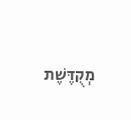מְקֻדֶּשֶׁת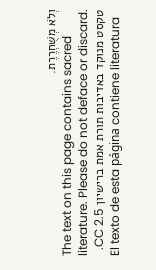וְלֹא מְשֻׁחְרֶרֶת.
The text on this page contains sacred literature. Please do not deface or discard.
טקסט מנוקד באדיבות תורת אמת ברישיון CC 2.5.
El texto de esta página contiene literatura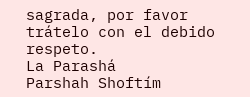sagrada, por favor trátelo con el debido respeto.
La Parashá
Parshah Shoftím